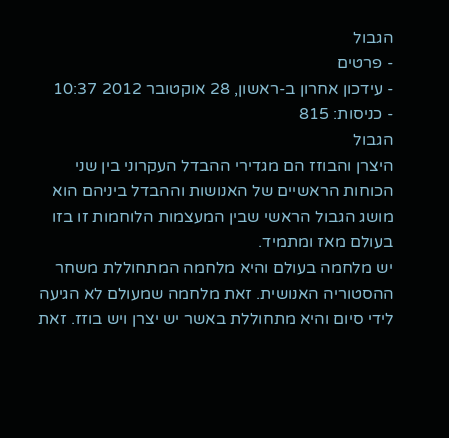הגבול
- פרטים
- עידכון אחרון ב-ראשון, 28 אוקטובר 2012 10:37
- כניסות: 815
הגבול
היצרן והבוזז הם מגדירי ההבדל העקרוני בין שני הכוחות הראשיים של האנושות וההבדל ביניהם הוא מושג הגבול הראשי שבין המעצמות הלוחמות זו בזו בעולם מאז ומתמיד.
יש מלחמה בעולם והיא מלחמה המתחוללת משחר ההסטוריה האנושית. זאת מלחמה שמעולם לא הגיעה לידי סיום והיא מתחוללת באשר יש יצרן ויש בוזז. זאת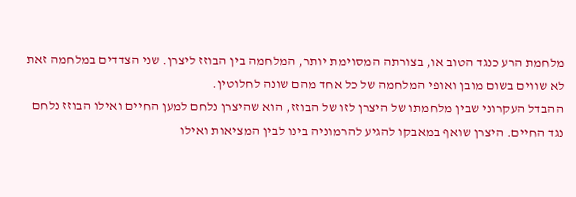מלחמת הרע כנגד הטוב או, בצורתה המסוימת יותר, המלחמה בין הבוזז ליצרן. שני הצדדים במלחמה זאת לא שווים בשום מובן ואופי המלחמה של כל אחד מהם שונה לחלוטין.
ההבדל העקרוני שבין מלחמתו של היצרן לזו של הבוזז, הוא שהיצרן נלחם למען החיים ואילו הבוזז נלחם נגד החיים. היצרן שואף במאבקו להגיע להרמוניה בינו לבין המציאות ואילו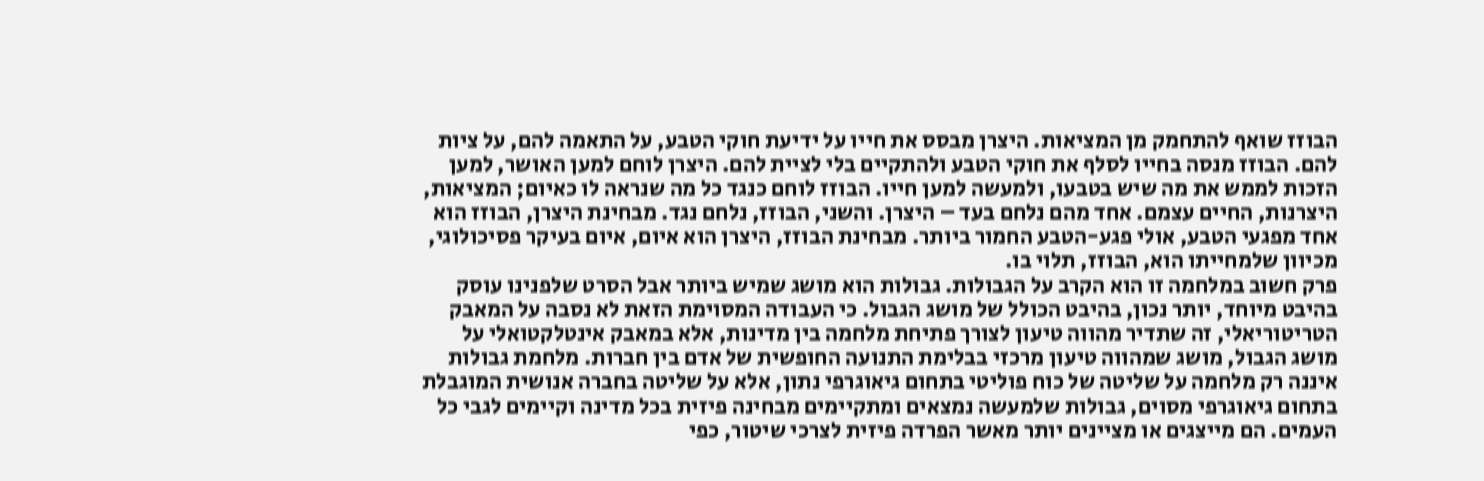הבוזז שואף להתחמק מן המציאות. היצרן מבסס את חייו על ידיעת חוקי הטבע, על התאמה להם, על ציות להם. הבוזז מנסה בחייו לסלף את חוקי הטבע ולהתקיים בלי לציית להם. היצרן לוחם למען האושר, למען הזכות לממש את מה שיש בטבעו, ולמעשה למען חייו. הבוזז לוחם כנגד כל מה שנראה לו כאיום; המציאות, היצרנות, החיים עצמם. אחד מהם נלחם בעד – היצרן. והשני, הבוזז, נלחם נגד. מבחינת היצרן, הבוזז הוא אחד מפגעי הטבע, אולי פגע-הטבע החמור ביותר. מבחינת הבוזז, היצרן הוא איום, איום בעיקר פסיכולוגי, מכיוון שלמחייתו הוא, הבוזז, תלוי בו.
פרק חשוב במלחמה זו הוא הקרב על הגבולות. גבולות הוא מושג שמיש ביותר אבל הסרט שלפנינו עוסק בהיבט מיוחד, יותר נכון, בהיבט הכולל של מושג הגבול. כי העבודה המסוימת הזאת לא נסבה על המאבק הטריטוריאלי, זה שתדיר מהווה טיעון לצורך פתיחת מלחמה בין מדינות, אלא במאבק אינטלקטואלי על מושג הגבול, מושג שמהווה טיעון מרכזי בבלימת התנועה החופשית של אדם בין חברות. מלחמת גבולות איננה רק מלחמה על שליטה של כוח פוליטי בתחום גיאוגרפי נתון, אלא על שליטה בחברה אנושית המוגבלת בתחום גיאוגרפי מסוים, גבולות שלמעשה נמצאים ומתקיימים מבחינה פיזית בכל מדינה וקיימים לגבי כל העמים. הם מייצגים או מציינים יותר מאשר הפרדה פיזית לצרכי שיטור, כפי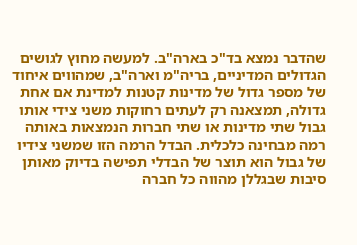שהדבר נמצא בד"כ בארה"ב. למעשה מחוץ לגושים הגדולים המדיניים, בריה"מ וארה"ב, שמהווים איחוד של מספר גדול של מדינות קטנות למדינת אם אחת גדולה, תמצאנה רק לעתים רחוקות משני צידי אותו גבול שתי מדינות או שתי חברות הנמצאות באותה רמה מבחינה כלכלית. הבדל הרמה הזו שמשני צידיו של גבול הוא תוצר של הבדלי תפישה בדיוק מאותן סיבות שבגללן מהווה כל חברה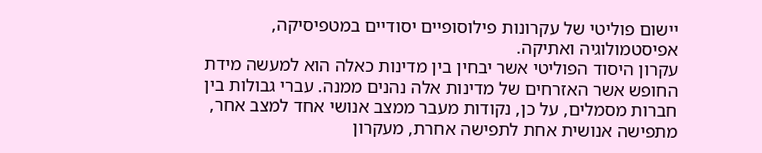יישום פוליטי של עקרונות פילוסופיים יסודיים במטפיסיקה, אפיסטמולוגיה ואתיקה.
עקרון היסוד הפוליטי אשר יבחין בין מדינות כאלה הוא למעשה מידת החופש אשר האזרחים של מדינות אלה נהנים ממנה. עברי גבולות בין חברות מסמלים, על כן, נקודות מעבר ממצב אנושי אחד למצב אחר, מתפישה אנושית אחת לתפישה אחרת, מעקרון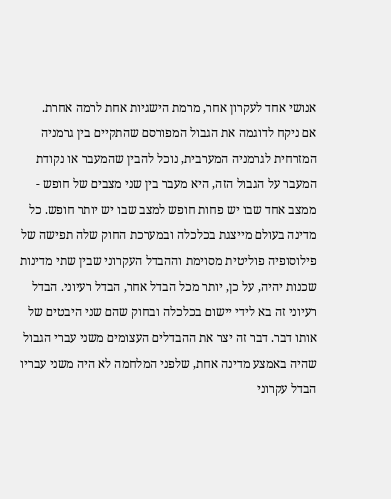אנושי אחד לעקרון אחר, מרמת הישגיות אחת לרמה אחרת.
אם ניקח לדוגמה את הגבול המפורסם שהתקיים בין גרמניה המזרחית לגרמניה המערבית, נוכל להבין שהמעבר או נקודת המעבר על הגבול הזה, היא מעבר בין שני מצבים של חופש - ממצב אחד שבו יש פחות חופש למצב שבו יש יותר חופש. כל מדינה בעולם מייצגת בכלכלה ובמערכת החוק שלה תפישה של פילוסופיה פוליטית מסוימת וההבדל העקרוני שבין שתי מדינות שכנות יהיה, על כן, יותר מכל הבדל אחר, הבדל רעיוני. הבדל רעיוני זה בא לידי יישום בכלכלה ובחוק שהם שני היבטים של אותו דבר. דבר זה יצר את ההבדלים העצומים משני עברי הגבול שהיה באמצע מדינה אחת, שלפני המלחמה לא היה משני עבריו הבדל עקרוני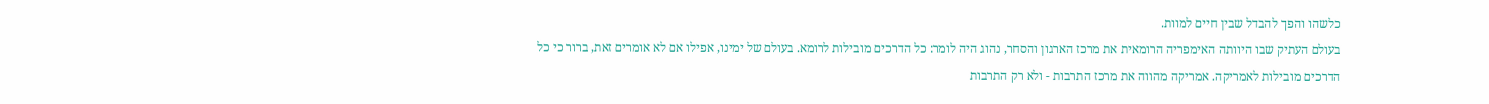כלשהו והפך להבדל שבין חיים למוות.
בעולם העתיק שבו היוותה האימפריה הרומאית את מרכז הארגון והסחר, נהוג היה לומר: כל הדרכים מובילות לרומא. בעולם של ימינו, אפילו אם לא אומרים זאת, ברור כי כל הדרכים מובילות לאמריקה. אמריקה מהווה את מרכז התרבות - ולא רק התרבות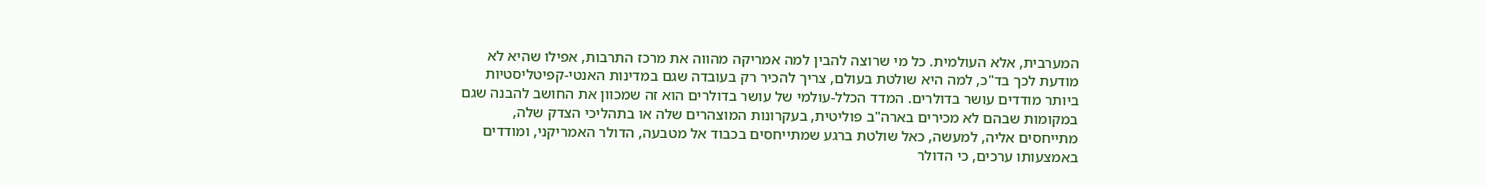המערבית, אלא העולמית. כל מי שרוצה להבין למה אמריקה מהווה את מרכז התרבות, אפילו שהיא לא מודעת לכך בד"כ, למה היא שולטת בעולם, צריך להכיר רק בעובדה שגם במדינות האנטי-קפיטליסטיות ביותר מודדים עושר בדולרים. המדד הכלל-עולמי של עושר בדולרים הוא זה שמכוון את החושב להבנה שגם במקומות שבהם לא מכירים בארה"ב פוליטית, בעקרונות המוצהרים שלה או בתהליכי הצדק שלה, מתייחסים אליה, למעשה, כאל שולטת ברגע שמתייחסים בכבוד אל מטבעה, הדולר האמריקני, ומודדים באמצעותו ערכים, כי הדולר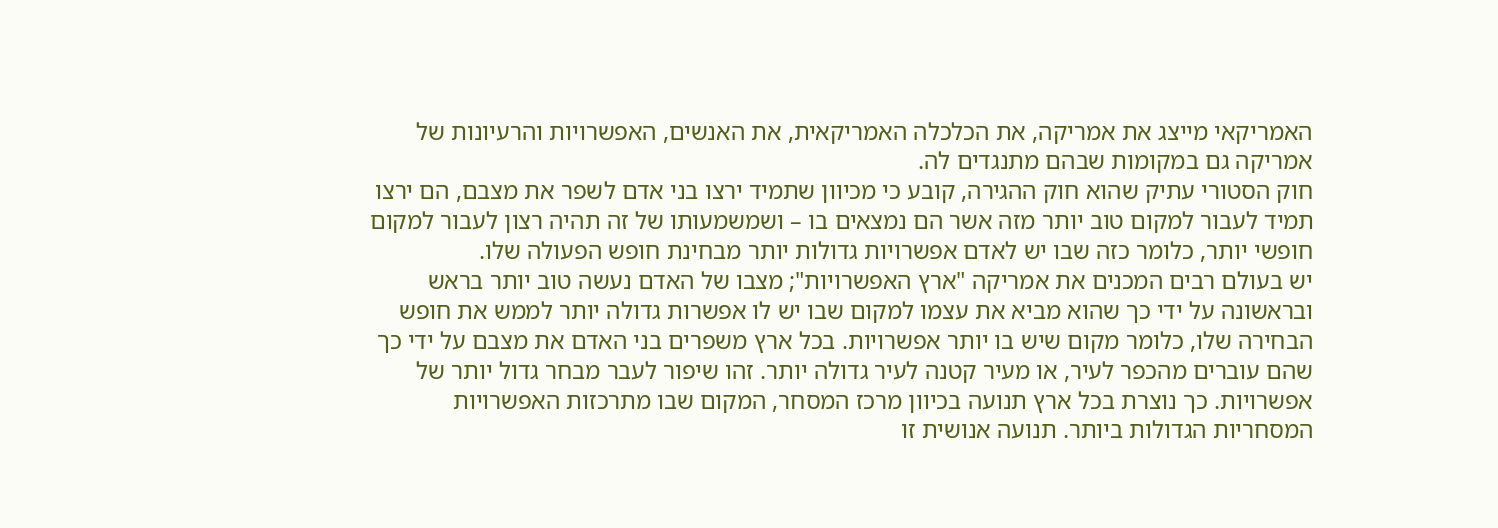האמריקאי מייצג את אמריקה, את הכלכלה האמריקאית, את האנשים, האפשרויות והרעיונות של אמריקה גם במקומות שבהם מתנגדים לה.
חוק הסטורי עתיק שהוא חוק ההגירה, קובע כי מכיוון שתמיד ירצו בני אדם לשפר את מצבם, הם ירצו תמיד לעבור למקום טוב יותר מזה אשר הם נמצאים בו – ושמשמעותו של זה תהיה רצון לעבור למקום חופשי יותר, כלומר כזה שבו יש לאדם אפשרויות גדולות יותר מבחינת חופש הפעולה שלו.
יש בעולם רבים המכנים את אמריקה "ארץ האפשרויות"; מצבו של האדם נעשה טוב יותר בראש ובראשונה על ידי כך שהוא מביא את עצמו למקום שבו יש לו אפשרות גדולה יותר לממש את חופש הבחירה שלו, כלומר מקום שיש בו יותר אפשרויות. בכל ארץ משפרים בני האדם את מצבם על ידי כך שהם עוברים מהכפר לעיר, או מעיר קטנה לעיר גדולה יותר. זהו שיפור לעבר מבחר גדול יותר של אפשרויות. כך נוצרת בכל ארץ תנועה בכיוון מרכז המסחר, המקום שבו מתרכזות האפשרויות המסחריות הגדולות ביותר. תנועה אנושית זו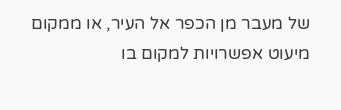של מעבר מן הכפר אל העיר, או ממקום מיעוט אפשרויות למקום בו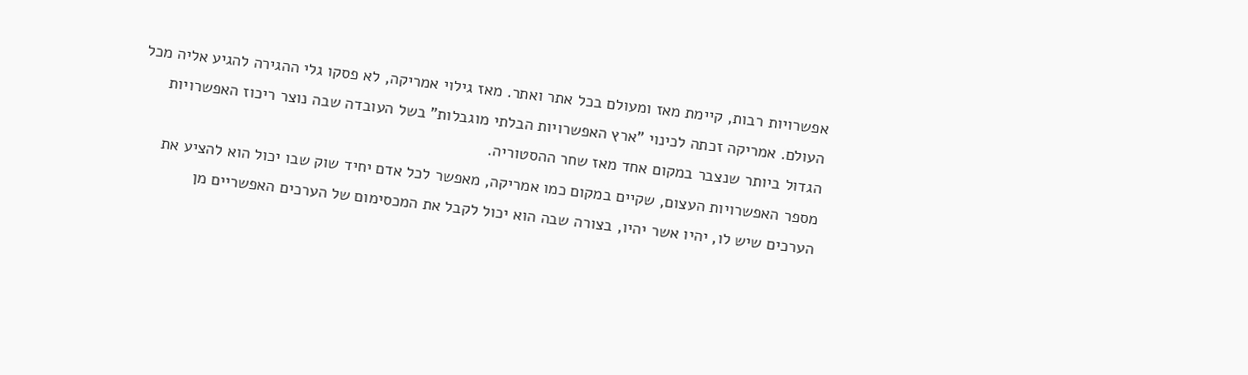אפשרויות רבות, קיימת מאז ומעולם בכל אתר ואתר. מאז גילוי אמריקה, לא פסקו גלי ההגירה להגיע אליה מכל העולם. אמריקה זכתה לכינוי "ארץ האפשרויות הבלתי מוגבלות" בשל העובדה שבה נוצר ריכוז האפשרויות הגדול ביותר שנצבר במקום אחד מאז שחר ההסטוריה.
מספר האפשרויות העצום, שקיים במקום כמו אמריקה, מאפשר לכל אדם יחיד שוק שבו יכול הוא להציע את הערכים שיש לו, יהיו אשר יהיו, בצורה שבה הוא יכול לקבל את המכסימום של הערכים האפשריים מן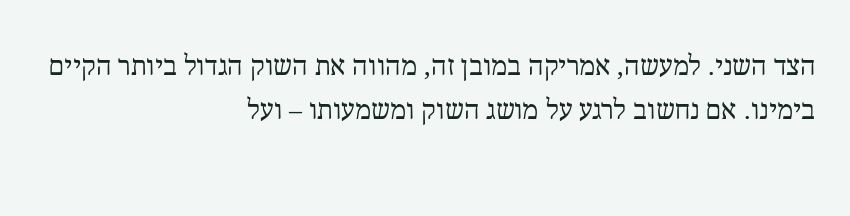הצד השני. למעשה, אמריקה במובן זה, מהווה את השוק הגדול ביותר הקיים בימינו. אם נחשוב לרגע על מושג השוק ומשמעותו – ועל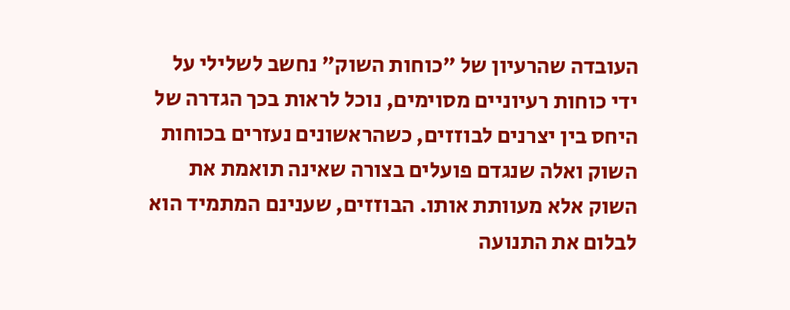העובדה שהרעיון של "כוחות השוק" נחשב לשלילי על ידי כוחות רעיוניים מסוימים, נוכל לראות בכך הגדרה של היחס בין יצרנים לבוזזים, כשהראשונים נעזרים בכוחות השוק ואלה שנגדם פועלים בצורה שאינה תואמת את השוק אלא מעוותת אותו. הבוזזים, שענינם המתמיד הוא לבלום את התנועה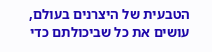הטבעית של היצרנים בעולם, עושים את כל שביכולתם כדי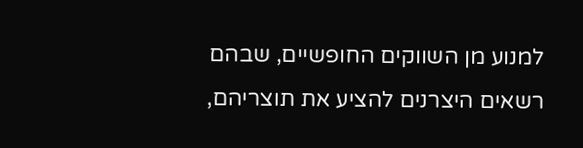למנוע מן השווקים החופשיים, שבהם רשאים היצרנים להציע את תוצריהם,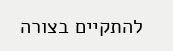להתקיים בצורה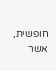חופשית, אשר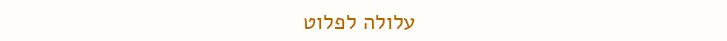עלולה לפלוט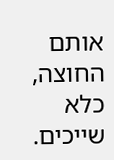אותם החוצה, כלא שייכים.